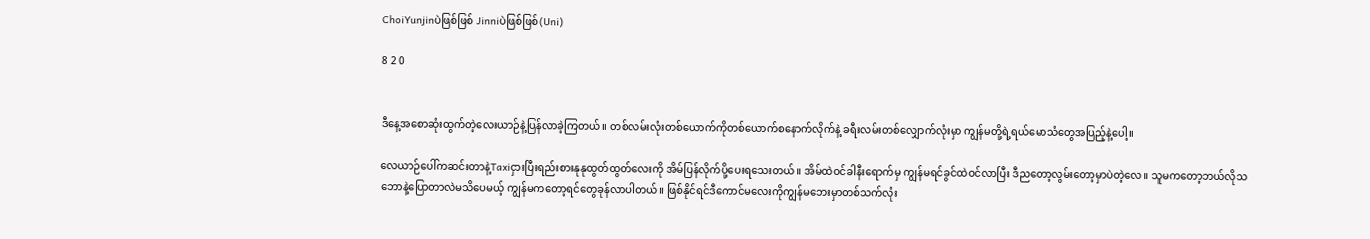ChoiYunjinပဲဖြစ်ဖြစ် Jinniပဲဖြစ်ဖြစ်(Uni)

8 2 0


ဒီနေ့အစောဆုံးထွက်တဲ့လေးယာဉ်နဲ့ပြန်လာခဲ့ကြတယ်။ တစ်လမ်းလုံးတစ်ယောက်ကိုတစ်ယောက်စနောက်လိုက်နဲ့ ခရီးလမ်းတစ်လျှောက်လုံးမှာ ကျွန်မတို့ရဲ့ရယ်မောသံတွေအပြည့်နဲ့ပေါ့။

လေယာဉ်ပေါ်ကဆင်းတာနဲ့Taxiငှားပြီးရည်းစားနုနုထွတ်ထွတ်လေးကို အိမ်ပြန်လိုက်ပို့ပေးရသေးတယ်။ အိမ်ထဲဝင်ခါနီးရောက်မှ ကျွန်မရင်ခွင်ထဲဝင်လာပြီး ဒီညတော့လွမ်းတော့မှာပဲတဲ့လေ။ သူမကတော့ဘယ်လိုသဘောနဲ့ပြောတာလဲမသိပေမယ့် ကျွန်မကတော့ရင်တွေခုန်လာပါတယ်။ ဖြစ်နိုင်ရင်ဒီကောင်မလေးကိုကျွန်မဘေးမှာတစ်သက်လုံး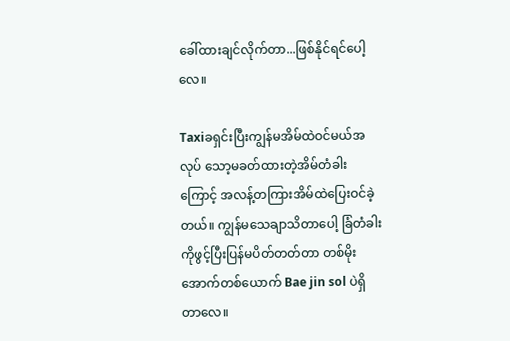ခေါ်ထားချင်လိုက်တာ...ဖြစ်နိုင်ရင်ပေါ့လေ။

Taxiခရှင်းပြီးကျွန်မအိမ်ထဲဝင်မယ်အလုပ် သော့မခတ်ထားတဲ့အိမ်တံခါးကြောင့် အလန့်တကြားအိမ်ထဲပြေးဝင်ခဲ့တယ်။ ကျွန်မသေချာသိတာပေါ့ ခြံတံခါးကိုဖွင့်ပြီးပြန်မပိတ်တတ်တာ တစ်မိုးအောက်တစ်ယောက် Bae jin sol ပဲရှိတာလေ။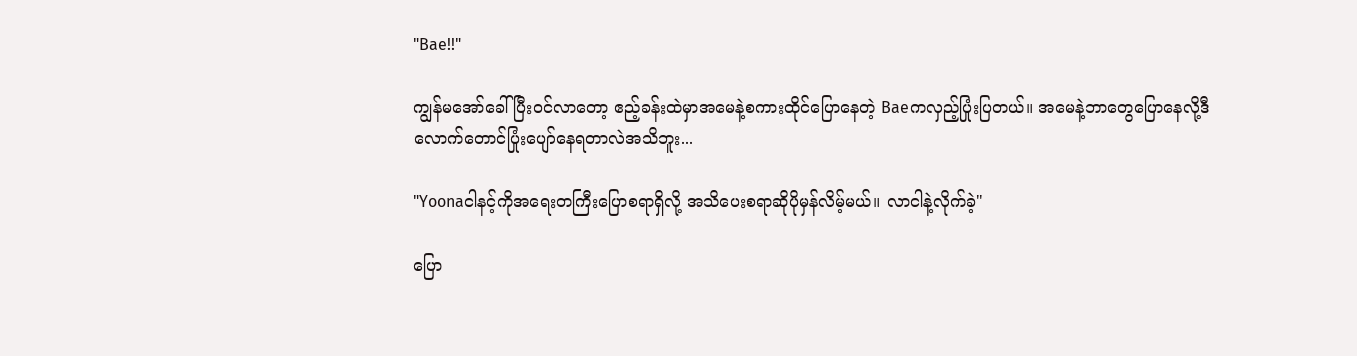"Bae!!"

ကျွန်မအော်ခေါ်ပြီးဝင်လာတော့ ဧည့်ခန်းထဲမှာအမေနဲ့စကားထိုင်ပြောနေတဲ့ Baeကလှည့်ပြုံးပြတယ်။ အမေနဲ့ဘာတွေပြောနေလို့ဒီလောက်တောင်ပြုံးပျော်နေရတာလဲအသိဘူး...

"Yoonaငါနင့်ကိုအရေးတကြီးပြောစရာရှိလို့ အသိပေးစရာဆိုပိုမှန်လိမ့်မယ်။ လာငါနဲ့လိုက်ခဲ့"

ပြော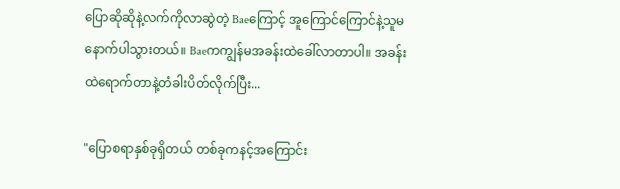ပြောဆိုဆိုနဲ့လက်ကိုလာဆွဲတဲ့ Baeကြောင့် အူကြောင်ကြောင်နဲ့သူမနောက်ပါသွားတယ်။ Baeကကျွန်မအခန်းထဲခေါ်လာတာပါ။ အခန်းထဲရောက်တာနဲ့တံခါးပိတ်လိုက်ပြီး...

"ပြောစရာနှစ်ခုရှိတယ် တစ်ခုကနင့်အကြောင်း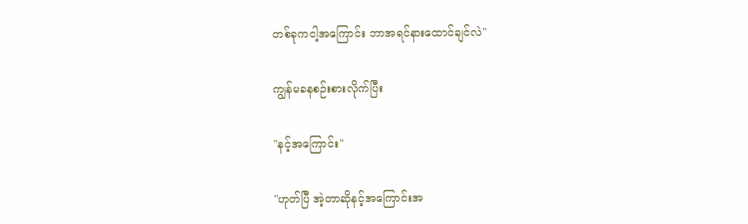တစ်ခုကငါ့အကြောင်း ဘာအရင်နားထောင်ချင်လဲ"

ကျွန်မခနစဉ်းစားလိုက်ပြီး

"နင့်အကြောင်း"

"ဟုတ်ပြီ အဲ့တာဆိုနင့်အကြောင်းအ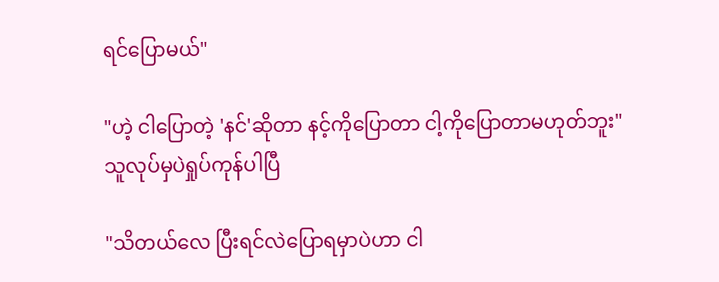ရင်ပြောမယ်"

"ဟဲ့ ငါပြောတဲ့ 'နင်'ဆိုတာ နင့်ကိုပြောတာ ငါ့ကိုပြောတာမဟုတ်ဘူး"
သူလုပ်မှပဲရှုပ်ကုန်ပါပြီ

"သိတယ်လေ ပြီးရင်လဲပြောရမှာပဲဟာ ငါ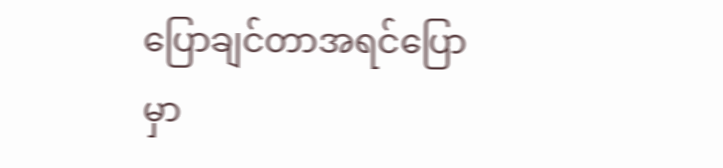ပြောချင်တာအရင်ပြောမှာ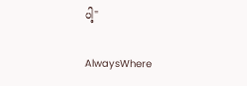ပါ့"

AlwaysWhere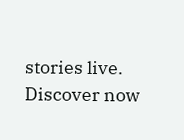stories live. Discover now